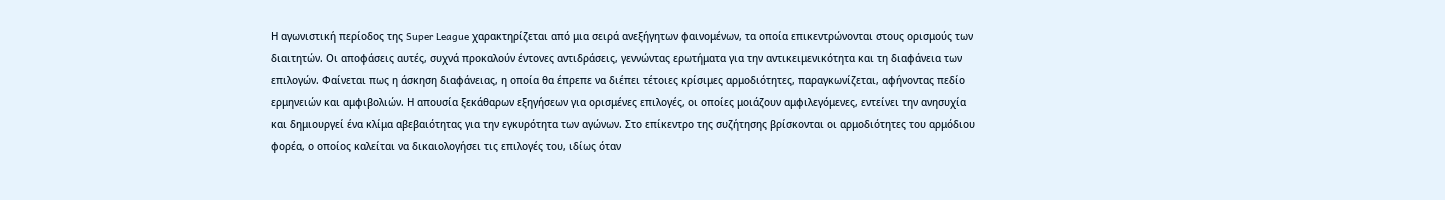Η αγωνιστική περίοδος της Super League χαρακτηρίζεται από μια σειρά ανεξήγητων φαινομένων, τα οποία επικεντρώνονται στους ορισμούς των διαιτητών. Οι αποφάσεις αυτές, συχνά προκαλούν έντονες αντιδράσεις, γεννώντας ερωτήματα για την αντικειμενικότητα και τη διαφάνεια των επιλογών. Φαίνεται πως η άσκηση διαφάνειας, η οποία θα έπρεπε να διέπει τέτοιες κρίσιμες αρμοδιότητες, παραγκωνίζεται, αφήνοντας πεδίο ερμηνειών και αμφιβολιών. Η απουσία ξεκάθαρων εξηγήσεων για ορισμένες επιλογές, οι οποίες μοιάζουν αμφιλεγόμενες, εντείνει την ανησυχία και δημιουργεί ένα κλίμα αβεβαιότητας για την εγκυρότητα των αγώνων. Στο επίκεντρο της συζήτησης βρίσκονται οι αρμοδιότητες του αρμόδιου φορέα, ο οποίος καλείται να δικαιολογήσει τις επιλογές του, ιδίως όταν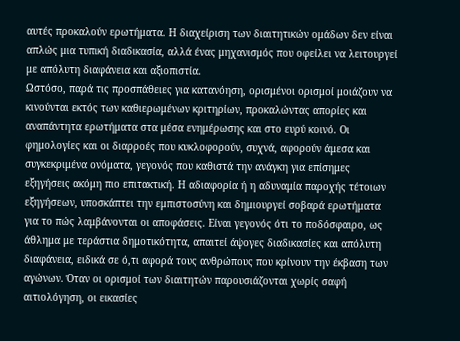αυτές προκαλούν ερωτήματα. Η διαχείριση των διαιτητικών ομάδων δεν είναι απλώς μια τυπική διαδικασία, αλλά ένας μηχανισμός που οφείλει να λειτουργεί με απόλυτη διαφάνεια και αξιοπιστία.
Ωστόσο, παρά τις προσπάθειες για κατανόηση, ορισμένοι ορισμοί μοιάζουν να κινούνται εκτός των καθιερωμένων κριτηρίων, προκαλώντας απορίες και αναπάντητα ερωτήματα στα μέσα ενημέρωσης και στο ευρύ κοινό. Οι φημολογίες και οι διαρροές που κυκλοφορούν, συχνά, αφορούν άμεσα και συγκεκριμένα ονόματα, γεγονός που καθιστά την ανάγκη για επίσημες εξηγήσεις ακόμη πιο επιτακτική. Η αδιαφορία ή η αδυναμία παροχής τέτοιων εξηγήσεων, υποσκάπτει την εμπιστοσύνη και δημιουργεί σοβαρά ερωτήματα για το πώς λαμβάνονται οι αποφάσεις. Είναι γεγονός ότι το ποδόσφαιρο, ως άθλημα με τεράστια δημοτικότητα, απαιτεί άψογες διαδικασίες και απόλυτη διαφάνεια, ειδικά σε ό,τι αφορά τους ανθρώπους που κρίνουν την έκβαση των αγώνων. Όταν οι ορισμοί των διαιτητών παρουσιάζονται χωρίς σαφή αιτιολόγηση, οι εικασίες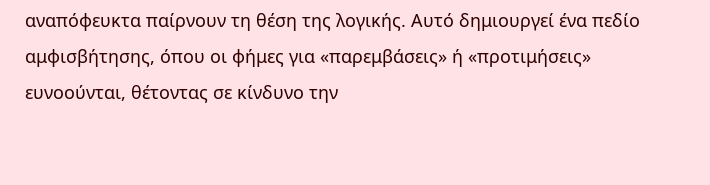αναπόφευκτα παίρνουν τη θέση της λογικής. Αυτό δημιουργεί ένα πεδίο αμφισβήτησης, όπου οι φήμες για «παρεμβάσεις» ή «προτιμήσεις» ευνοούνται, θέτοντας σε κίνδυνο την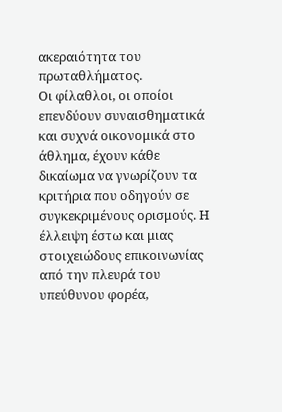ακεραιότητα του πρωταθλήματος.
Οι φίλαθλοι, οι οποίοι επενδύουν συναισθηματικά και συχνά οικονομικά στο άθλημα, έχουν κάθε δικαίωμα να γνωρίζουν τα κριτήρια που οδηγούν σε συγκεκριμένους ορισμούς. Η έλλειψη έστω και μιας στοιχειώδους επικοινωνίας από την πλευρά του υπεύθυνου φορέα,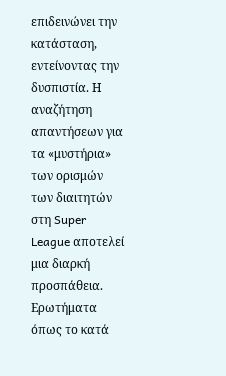επιδεινώνει την κατάσταση, εντείνοντας την δυσπιστία. Η αναζήτηση απαντήσεων για τα «μυστήρια» των ορισμών των διαιτητών στη Super League αποτελεί μια διαρκή προσπάθεια. Ερωτήματα όπως το κατά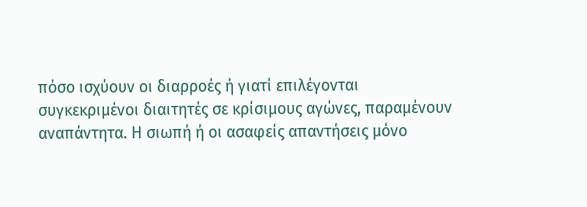πόσο ισχύουν οι διαρροές ή γιατί επιλέγονται συγκεκριμένοι διαιτητές σε κρίσιμους αγώνες, παραμένουν αναπάντητα. Η σιωπή ή οι ασαφείς απαντήσεις μόνο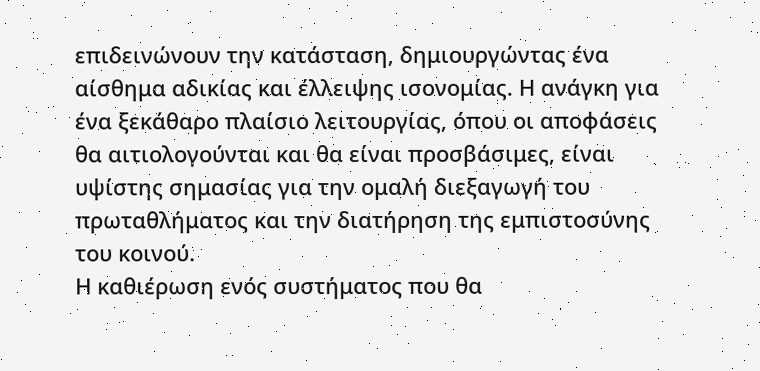επιδεινώνουν την κατάσταση, δημιουργώντας ένα αίσθημα αδικίας και έλλειψης ισονομίας. Η ανάγκη για ένα ξεκάθαρο πλαίσιο λειτουργίας, όπου οι αποφάσεις θα αιτιολογούνται και θα είναι προσβάσιμες, είναι υψίστης σημασίας για την ομαλή διεξαγωγή του πρωταθλήματος και την διατήρηση της εμπιστοσύνης του κοινού.
Η καθιέρωση ενός συστήματος που θα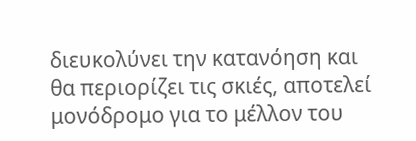διευκολύνει την κατανόηση και θα περιορίζει τις σκιές, αποτελεί μονόδρομο για το μέλλον του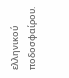ελληνικού ποδοσφαίρου.